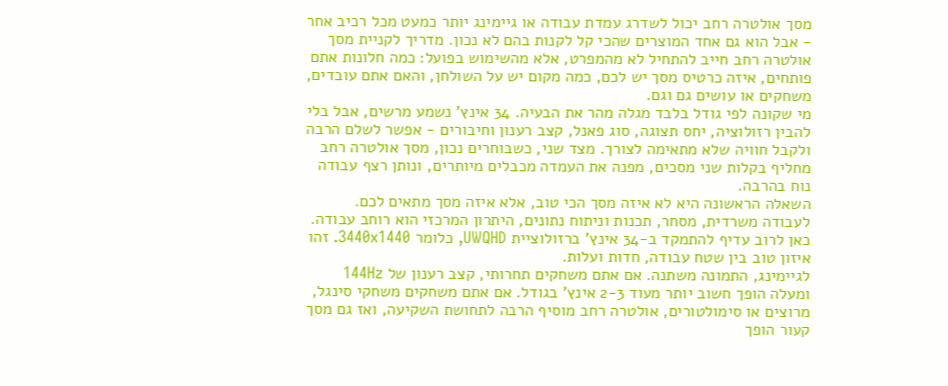מסך אולטרה רחב יכול לשדרג עמדת עבודה או גיימינג יותר כמעט מכל רכיב אחר - אבל הוא גם אחד המוצרים שהכי קל לקנות בהם לא נכון. מדריך לקניית מסך אולטרה רחב חייב להתחיל לא מהמפרט, אלא מהשימוש בפועל: כמה חלונות אתם פותחים, איזה כרטיס מסך יש לכם, כמה מקום יש על השולחן, והאם אתם עובדים, משחקים או עושים גם וגם.
מי שקונה לפי גודל בלבד מגלה מהר את הבעיה. 34 אינץ' נשמע מרשים, אבל בלי להבין רזולוציה, יחס תצוגה, סוג פאנל, קצב רענון וחיבורים - אפשר לשלם הרבה ולקבל חוויה שלא מתאימה לצורך. מצד שני, כשבוחרים נכון, מסך אולטרה רחב מחליף בקלות שני מסכים, מפנה את העמדה מכבלים מיותרים, ונותן רצף עבודה נוח בהרבה.
השאלה הראשונה היא לא איזה מסך הכי טוב, אלא איזה מסך מתאים לכם. לעבודה משרדית, מסחר, תכנות וניתוח נתונים, היתרון המרכזי הוא רוחב עבודה. כאן לרוב עדיף להתמקד ב-34 אינץ' ברזולוציית UWQHD, כלומר 3440x1440. זהו איזון טוב בין שטח עבודה, חדות ועלות.
לגיימינג, התמונה משתנה. אם אתם משחקים תחרותי, קצב רענון של 144Hz ומעלה הופך חשוב יותר מעוד 2-3 אינץ' בגודל. אם אתם משחקים משחקי סינגל, מרוצים או סימולטורים, אולטרה רחב מוסיף הרבה לתחושת השקיעה, ואז גם מסך קעור הופך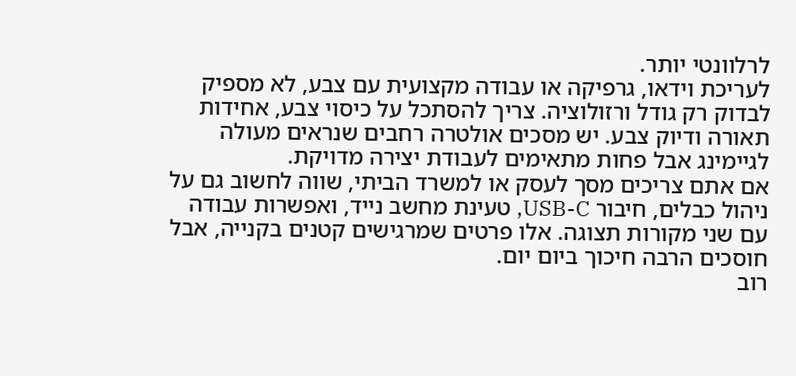לרלוונטי יותר.
לעריכת וידאו, גרפיקה או עבודה מקצועית עם צבע, לא מספיק לבדוק רק גודל ורזולוציה. צריך להסתכל על כיסוי צבע, אחידות תאורה ודיוק צבע. יש מסכים אולטרה רחבים שנראים מעולה לגיימינג אבל פחות מתאימים לעבודת יצירה מדויקת.
אם אתם צריכים מסך לעסק או למשרד הביתי, שווה לחשוב גם על ניהול כבלים, חיבור USB-C, טעינת מחשב נייד, ואפשרות עבודה עם שני מקורות תצוגה. אלו פרטים שמרגישים קטנים בקנייה, אבל חוסכים הרבה חיכוך ביום יום.
רוב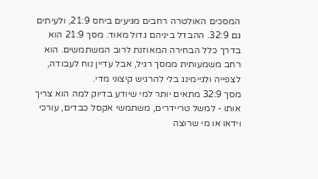המסכים האולטרה רחבים מגיעים ביחס 21:9, ולעיתים גם 32:9. ההבדל ביניהם גדול מאוד. מסך 21:9 הוא בדרך כלל הבחירה המאוזנת לרוב המשתמשים. הוא רחב משמעותית ממסך רגיל, אבל עדיין נוח לעבודה, לצפייה ולגיימינג בלי להרגיש קיצוני מדי.
מסך 32:9 מתאים יותר למי שיודע בדיוק למה הוא צריך אותו - למשל טריידרים, משתמשי אקסל כבדים, עורכי וידאו או מי שרוצה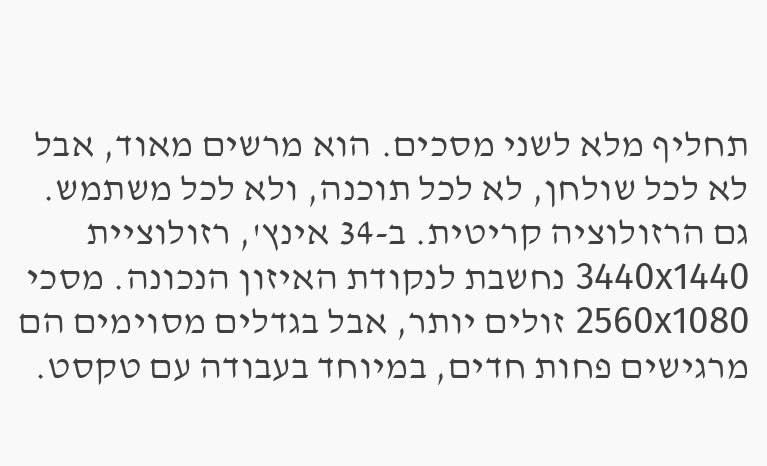תחליף מלא לשני מסכים. הוא מרשים מאוד, אבל לא לכל שולחן, לא לכל תוכנה, ולא לכל משתמש.
גם הרזולוציה קריטית. ב-34 אינץ', רזולוציית 3440x1440 נחשבת לנקודת האיזון הנכונה. מסכי 2560x1080 זולים יותר, אבל בגדלים מסוימים הם מרגישים פחות חדים, במיוחד בעבודה עם טקסט.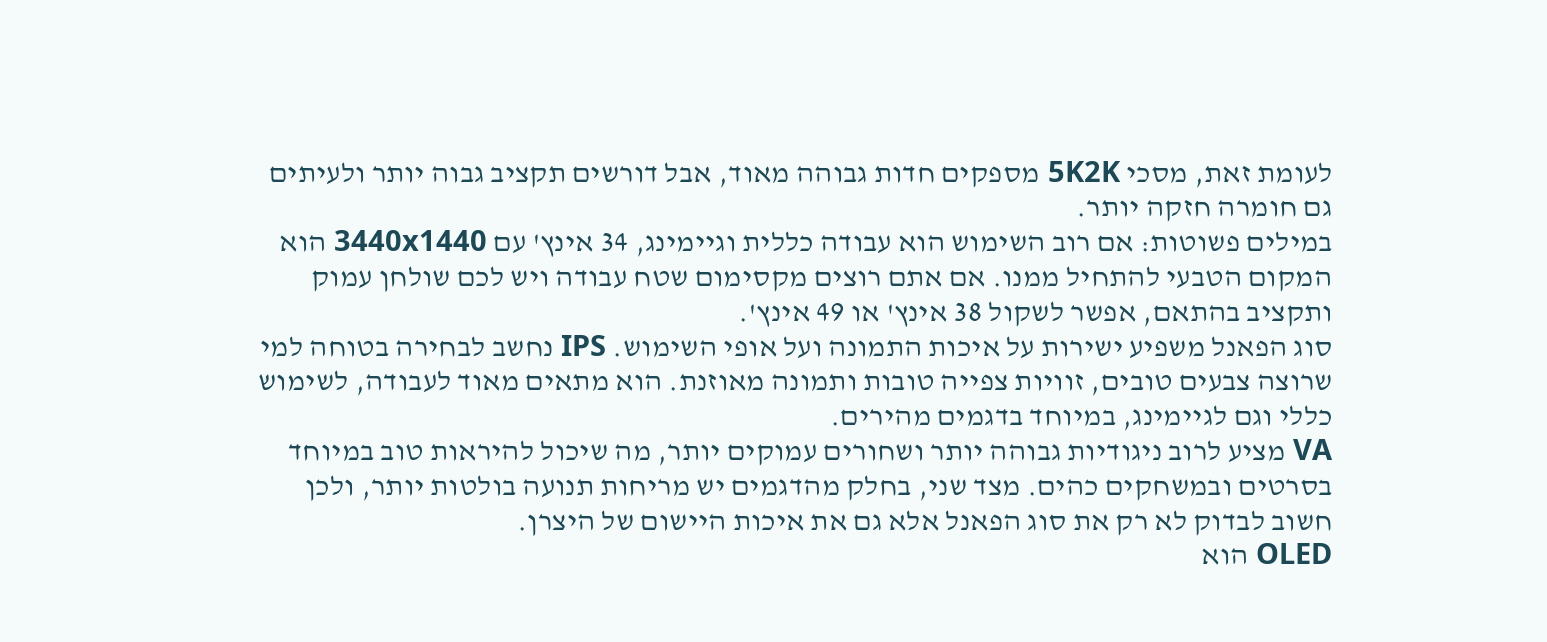לעומת זאת, מסכי 5K2K מספקים חדות גבוהה מאוד, אבל דורשים תקציב גבוה יותר ולעיתים גם חומרה חזקה יותר.
במילים פשוטות: אם רוב השימוש הוא עבודה כללית וגיימינג, 34 אינץ' עם 3440x1440 הוא המקום הטבעי להתחיל ממנו. אם אתם רוצים מקסימום שטח עבודה ויש לכם שולחן עמוק ותקציב בהתאם, אפשר לשקול 38 אינץ' או 49 אינץ'.
סוג הפאנל משפיע ישירות על איכות התמונה ועל אופי השימוש. IPS נחשב לבחירה בטוחה למי שרוצה צבעים טובים, זוויות צפייה טובות ותמונה מאוזנת. הוא מתאים מאוד לעבודה, לשימוש כללי וגם לגיימינג, במיוחד בדגמים מהירים.
VA מציע לרוב ניגודיות גבוהה יותר ושחורים עמוקים יותר, מה שיכול להיראות טוב במיוחד בסרטים ובמשחקים כהים. מצד שני, בחלק מהדגמים יש מריחות תנועה בולטות יותר, ולכן חשוב לבדוק לא רק את סוג הפאנל אלא גם את איכות היישום של היצרן.
OLED הוא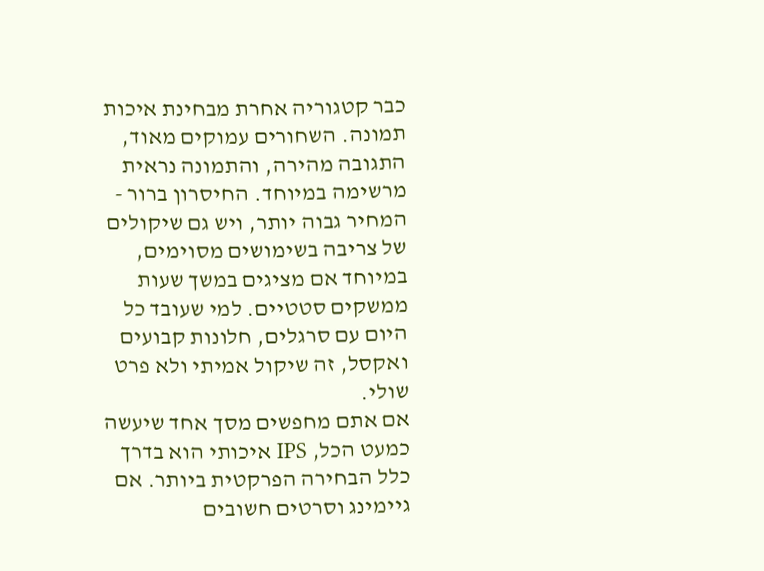כבר קטגוריה אחרת מבחינת איכות תמונה. השחורים עמוקים מאוד, התגובה מהירה, והתמונה נראית מרשימה במיוחד. החיסרון ברור - המחיר גבוה יותר, ויש גם שיקולים של צריבה בשימושים מסוימים, במיוחד אם מציגים במשך שעות ממשקים סטטיים. למי שעובד כל היום עם סרגלים, חלונות קבועים ואקסל, זה שיקול אמיתי ולא פרט שולי.
אם אתם מחפשים מסך אחד שיעשה כמעט הכל, IPS איכותי הוא בדרך כלל הבחירה הפרקטית ביותר. אם גיימינג וסרטים חשובים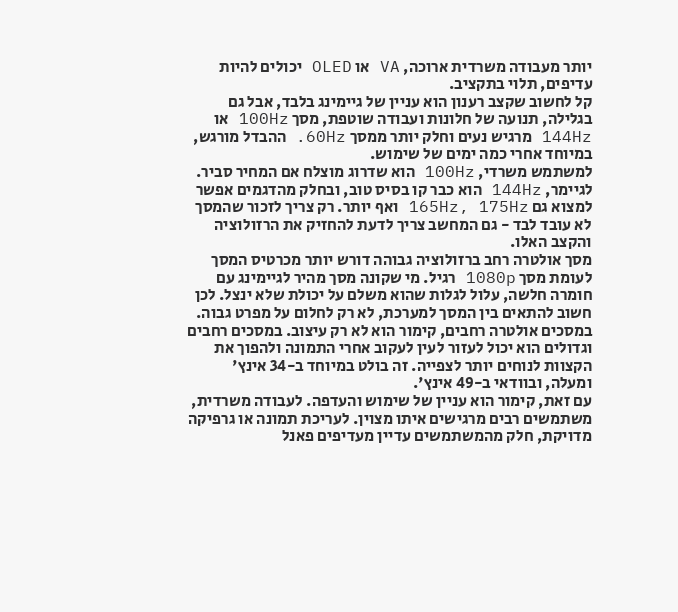יותר מעבודה משרדית ארוכה, VA או OLED יכולים להיות עדיפים, תלוי בתקציב.
קל לחשוב שקצב רענון הוא עניין של גיימינג בלבד, אבל גם בגלילה, תנועה של חלונות ועבודה שוטפת, מסך 100Hz או 144Hz מרגיש נעים וחלק יותר ממסך 60Hz. ההבדל מורגש, במיוחד אחרי כמה ימים של שימוש.
למשתמש משרדי, 100Hz הוא שדרוג מוצלח אם המחיר סביר. לגיימר, 144Hz הוא כבר קו בסיס טוב, ובחלק מהדגמים אפשר למצוא גם 165Hz, 175Hz ואף יותר. רק צריך לזכור שהמסך לא עובד לבד - גם המחשב צריך לדעת להחזיק את הרזולוציה והקצב האלו.
מסך אולטרה רחב ברזולוציה גבוהה דורש יותר מכרטיס המסך לעומת מסך 1080p רגיל. מי שקונה מסך מהיר לגיימינג עם חומרה חלשה, עלול לגלות שהוא משלם על יכולת שלא ינצל. לכן חשוב להתאים בין המסך למערכת, לא רק לחלום על מפרט גבוה.
במסכים אולטרה רחבים, קימור הוא לא רק עיצוב. במסכים רחבים וגדולים הוא יכול לעזור לעין לעקוב אחרי התמונה ולהפוך את הקצוות לנוחים יותר לצפייה. זה בולט במיוחד ב-34 אינץ' ומעלה, ובוודאי ב-49 אינץ'.
עם זאת, קימור הוא עניין של שימוש והעדפה. לעבודה משרדית, משתמשים רבים מרגישים איתו מצוין. לעריכת תמונה או גרפיקה מדויקת, חלק מהמשתמשים עדיין מעדיפים פאנל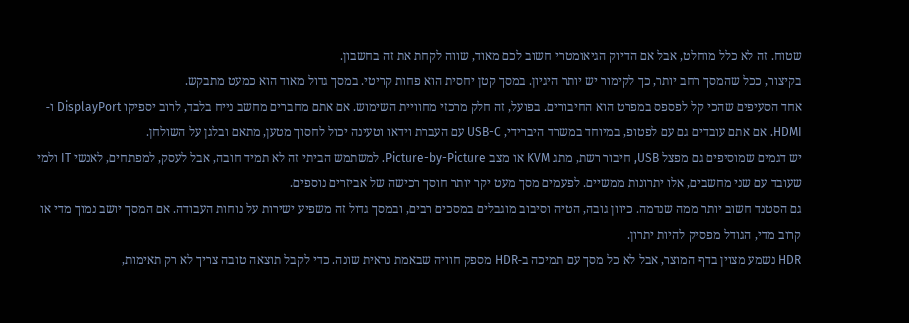שטוח. זה לא כלל מוחלט, אבל אם הדיוק הגיאומטרי חשוב לכם מאוד, שווה לקחת את זה בחשבון.
בקיצור, ככל שהמסך רחב יותר, כך לקימור יש יותר היגיון. במסך קטן יחסית הוא פחות קריטי. במסך גדול מאוד הוא כמעט מתבקש.
אחד הסעיפים שהכי קל לפספס במפרט הוא החיבורים. בפועל, זה חלק מרכזי מחוויית השימוש. אם אתם מחברים מחשב נייח בלבד, לרוב יספיקו DisplayPort ו-HDMI. אם אתם עובדים גם עם לפטופ, במיוחד במשרד היברידי, USB-C עם העברת וידאו וטעינה יכול לחסוך מטען, מתאם ובלגן על השולחן.
יש דגמים שמוסיפים גם מפצל USB, חיבור רשת, מתג KVM או מצב Picture-by-Picture. למשתמש הביתי זה לא תמיד חובה, אבל לעסק, למפתחים, לאנשי IT ולמי שעובד עם שני מחשבים, אלו יתרונות ממשיים. לפעמים מסך מעט יקר יותר חוסך רכישה של אביזרים נוספים.
גם הסטנד חשוב יותר ממה שנדמה. כיוון גובה, הטיה וסיבוב מוגבלים במסכים רבים, ובמסך גדול זה משפיע ישירות על נוחות העבודה. אם המסך יושב נמוך מדי או קרוב מדי, הגודל מפסיק להיות יתרון.
HDR נשמע מצוין בדף המוצר, אבל לא כל מסך עם תמיכה ב-HDR מספק חוויה שבאמת נראית שונה. כדי לקבל תוצאה טובה צריך לא רק תאימות,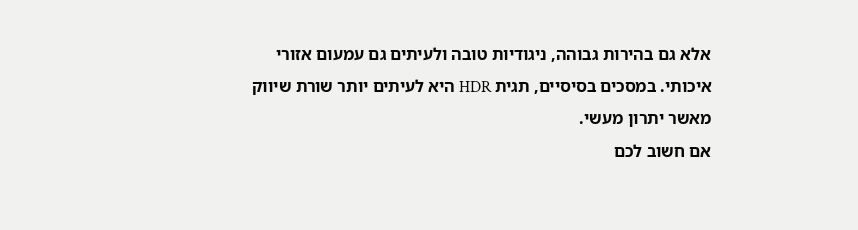אלא גם בהירות גבוהה, ניגודיות טובה ולעיתים גם עמעום אזורי איכותי. במסכים בסיסיים, תגית HDR היא לעיתים יותר שורת שיווק מאשר יתרון מעשי.
אם חשוב לכם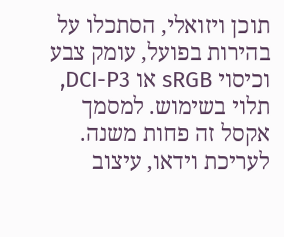תוכן ויזואלי, הסתכלו על בהירות בפועל, עומק צבע וכיסוי sRGB או DCI-P3, תלוי בשימוש. למסמך אקסל זה פחות משנה. לעריכת וידאו, עיצוב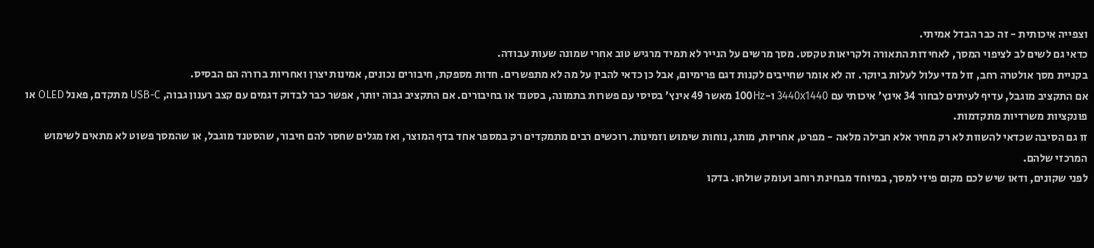וצפייה איכותית - זה כבר הבדל אמיתי.
כדאי גם לשים לב לציפוי המסך, לאחידות התאורה ולקריאות טקסט. מסך מרשים על הנייר לא תמיד מרגיש טוב אחרי שמונה שעות עבודה.
בקניית מסך אולטרה רחב, זול מדי עלול לעלות ביוקר. זה לא אומר שחייבים לקנות דגם פרימיום, אבל כן כדאי להבין על מה לא מתפשרים. חדות מספקת, חיבורים נכונים, אמינות יצרן ואחריות ברורה הם הבסיס.
אם התקציב מוגבל, עדיף לעיתים לבחור 34 אינץ' איכותי עם 3440x1440 ו-100Hz מאשר 49 אינץ' בסיסי עם פשרות בתמונה, בסטנד או בחיבורים. אם התקציב גבוה יותר, אפשר כבר לבדוק דגמים עם קצב רענון גבוה, USB-C מתקדם, פאנל OLED או פונקציות משרדיות מתקדמות.
זו גם הסיבה שכדאי להשוות לא רק מחיר אלא חבילה מלאה - מפרט, אחריות, מותג, נוחות שימוש וזמינות. רוכשים רבים מתמקדים רק במספר אחד בדף המוצר, ואז מגלים שחסר להם חיבור, שהסטנד מוגבל, או שהמסך פשוט לא מתאים לשימוש המרכזי שלהם.
לפני שקונים, ודאו שיש לכם מקום פיזי למסך, במיוחד מבחינת רוחב ועומק שולחן. בדקו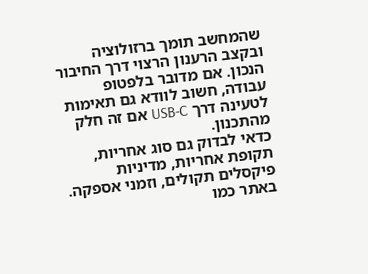שהמחשב תומך ברזולוציה ובקצב הרענון הרצוי דרך החיבור הנכון. אם מדובר בלפטופ עבודה, חשוב לוודא גם תאימות לטעינה דרך USB-C אם זה חלק מהתכנון.
כדאי לבדוק גם סוג אחריות, תקופת אחריות, מדיניות פיקסלים תקולים, וזמני אספקה. באתר כמו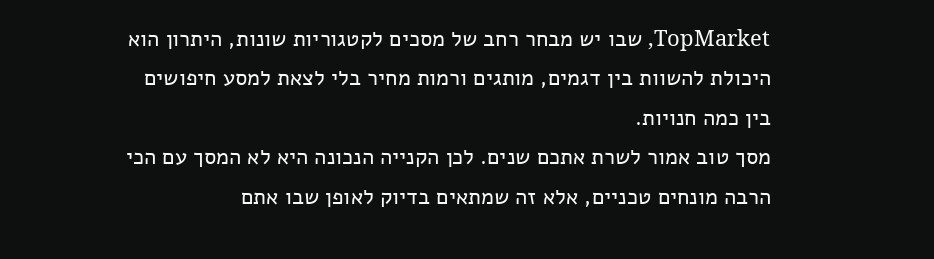TopMarket, שבו יש מבחר רחב של מסכים לקטגוריות שונות, היתרון הוא היכולת להשוות בין דגמים, מותגים ורמות מחיר בלי לצאת למסע חיפושים בין כמה חנויות.
מסך טוב אמור לשרת אתכם שנים. לכן הקנייה הנכונה היא לא המסך עם הכי הרבה מונחים טכניים, אלא זה שמתאים בדיוק לאופן שבו אתם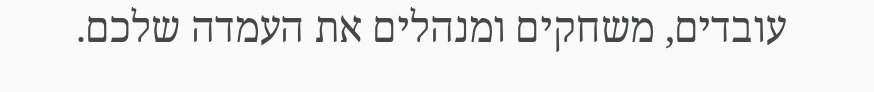עובדים, משחקים ומנהלים את העמדה שלכם.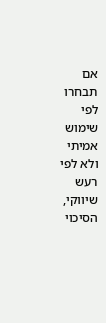אם תבחרו לפי שימוש אמיתי ולא לפי רעש שיווקי, הסיכוי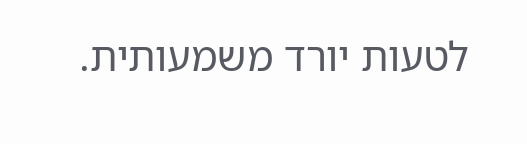לטעות יורד משמעותית.